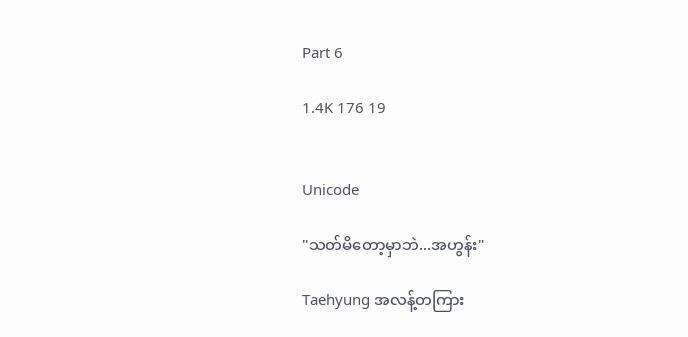Part 6

1.4K 176 19


Unicode

"သတ်မိတော့မှာဘဲ...အဟွန်း"

Taehyung အလန့်တကြား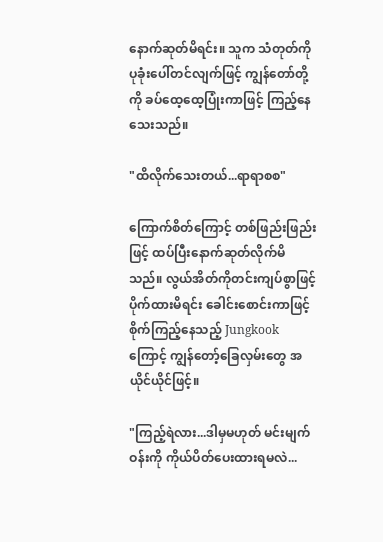နောက်ဆုတ်မိရင်း။ သူက သံတုတ်ကို ပုခုံးပေါ်တင်လျက်ဖြင့် ကျွန်တော်တို့ကို ခပ်ထေ့ထေ့ပြုံးကာဖြင့် ကြည့်နေသေးသည်။

"ထိလိုက်သေးတယ်...ရာရာစစ"

ကြောက်စိတ်ကြောင့် တစ်ဖြည်းဖြည်းဖြင့် ထပ်ပြီးနောက်ဆုတ်လိုက်မိသည်။ လွယ်အိတ်ကိုတင်းကျပ်စွာဖြင့် ပိုက်ထားမိရင်း ခေါင်းစောင်းကာဖြင့် စိုက်ကြည့်နေသည့် Jungkook ကြောင့် ကျွန်တော့်ခြေလှမ်းတွေ အယိုင်ယိုင်ဖြင့်။

"ကြည့်ရဲလား...ဒါမှမဟုတ် မင်းမျက်ဝန်းကို ကိုယ်ပိတ်ပေးထားရမလဲ...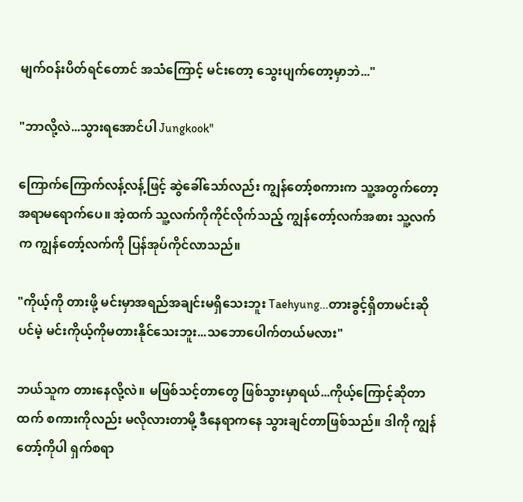မျက်ဝန်းပိတ်ရင်တောင် အသံကြောင့် မင်းတော့ သွေးပျက်တော့မှာဘဲ..."

"ဘာလို့လဲ...သွားရအောင်ပါ Jungkook"

ကြောက်ကြောက်လန့်လန့်ဖြင့် ဆွဲခေါ်သော်လည်း ကျွန်တော့်စကားက သူ့အတွက်တော့အရာမရောက်ပေ။ အဲ့ထက် သူ့လက်ကိုကိုင်လိုက်သည့် ကျွန်တော့်လက်အစား သူ့လက်က ကျွန်တော့်လက်ကို ပြန်အုပ်ကိုင်လာသည်။

"ကိုယ့်ကို တားဖို့ မင်းမှာအရည်အချင်းမရှိသေးဘူး Taehyung...တားခွင့်ရှိတာမင်းဆိုပင်မဲ့ မင်းကိုယ့်ကိုမတားနိုင်သေးဘူး...သဘောပေါက်တယ်မလား"

ဘယ်သူက တားနေလို့လဲ။ မဖြစ်သင့်တာတွေ ဖြစ်သွားမှာရယ်...ကိုယ့်ကြောင့်ဆိုတာထက် စကားကိုလည်း မလိုလားတာမို့ ဒီနေရာကနေ သွားချင်တာဖြစ်သည်။ ဒါကို ကျွန်တော့်ကိုပါ ရှက်စရာ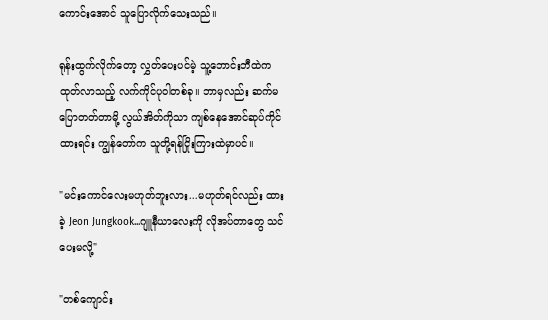ကောင်းအောင် သူပြောလိုက်သေးသည်။

ရုန်းထွက်လိုက်တော့ လွှတ်ပေးပင်မဲ့ သူ့ဘောင်းဘီထဲက ထုတ်လာသည့် လက်ကိုင်ပုဝါတစ်ခု။ ဘာမှလည်း ဆက်မပြောတတ်တာမို့ လွယ်အိတ်ကိုသာ ကျစ်နေအောင်ဆုပ်ကိုင်ထားရင်း ကျွန်တော်က သူတို့ရန်ငြိုးကြားထဲမှာပင်။

"မင်းကောင်လေးမဟုတ်ဘူးလား...မဟုတ်ရင်လည်း ထားခဲ့ Jeon Jungkook...ဂျူနီယာလေးကို လိုအပ်တာတွေ သင်ပေးမလို့"

"တစ်ကျောင်း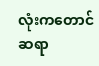လုံးကတောင် ဆရာ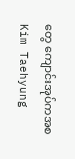တွေ ကျောင်းအုပ်ကအစ Kim Taehyung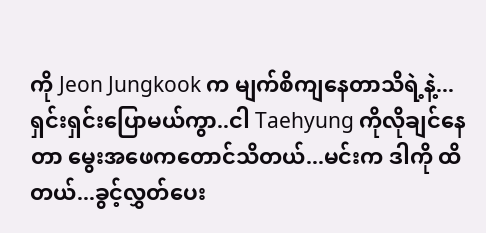ကို Jeon Jungkook က မျက်စိကျနေတာသိရဲ့နဲ့...ရှင်းရှင်းပြောမယ်ကွာ..ငါ Taehyung ကိုလိုချင်နေတာ မွေးအဖေကတောင်သိတယ်...မင်းက ဒါကို ထိတယ်...ခွင့်လွှတ်ပေး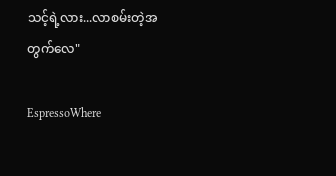သင့်ရဲ့လား...လာစမ်းတဲ့အတွက်လေ"

EspressoWhere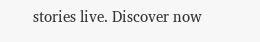stories live. Discover now